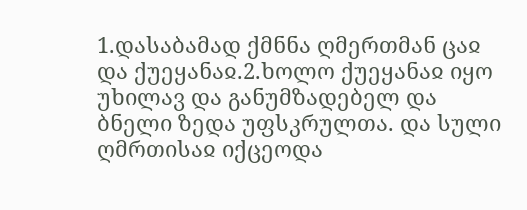1.დასაბამად ქმნნა ღმერთმან ცაჲ და ქუეყანაჲ.2.ხოლო ქუეყანაჲ იყო უხილავ და განუმზადებელ და ბნელი ზედა უფსკრულთა. და სული ღმრთისაჲ იქცეოდა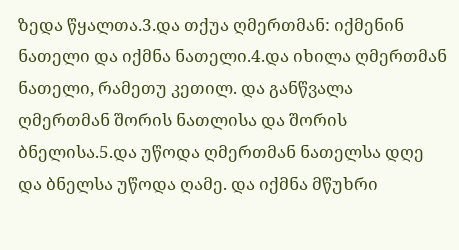ზედა წყალთა.3.და თქუა ღმერთმან: იქმენინ ნათელი და იქმნა ნათელი.4.და იხილა ღმერთმან ნათელი, რამეთუ კეთილ. და განწვალა ღმერთმან შორის ნათლისა და შორის ბნელისა.5.და უწოდა ღმერთმან ნათელსა დღე და ბნელსა უწოდა ღამე. და იქმნა მწუხრი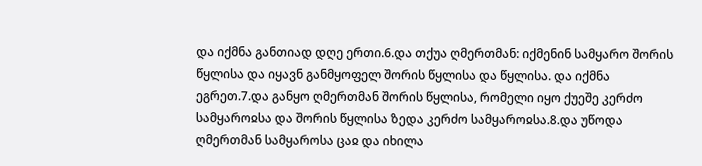და იქმნა განთიად დღე ერთი.6.და თქუა ღმერთმან: იქმენინ სამყარო შორის წყლისა და იყავნ განმყოფელ შორის წყლისა და წყლისა. და იქმნა ეგრეთ.7.და განყო ღმერთმან შორის წყლისა, რომელი იყო ქუეშე კერძო სამყაროჲსა და შორის წყლისა ზედა კერძო სამყაროჲსა.8.და უწოდა ღმერთმან სამყაროსა ცაჲ და იხილა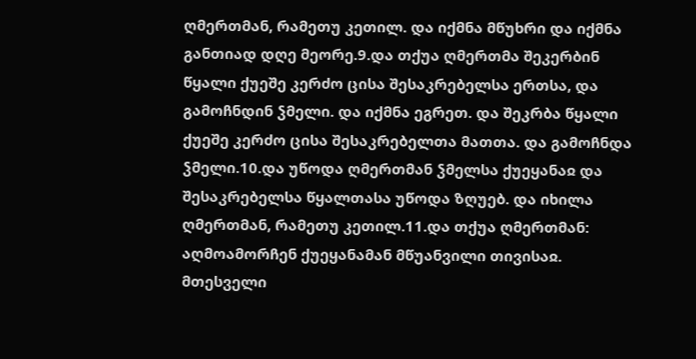ღმერთმან, რამეთუ კეთილ. და იქმნა მწუხრი და იქმნა განთიად დღე მეორე.9.და თქუა ღმერთმა შეკერბინ წყალი ქუეშე კერძო ცისა შესაკრებელსა ერთსა, და გამოჩნდინ ჴმელი. და იქმნა ეგრეთ. და შეკრბა წყალი ქუეშე კერძო ცისა შესაკრებელთა მათთა. და გამოჩნდა ჴმელი.10.და უწოდა ღმერთმან ჴმელსა ქუეყანაჲ და შესაკრებელსა წყალთასა უწოდა ზღუებ. და იხილა ღმერთმან, რამეთუ კეთილ.11.და თქუა ღმერთმან: აღმოამორჩენ ქუეყანამან მწუანვილი თივისაჲ. მთესველი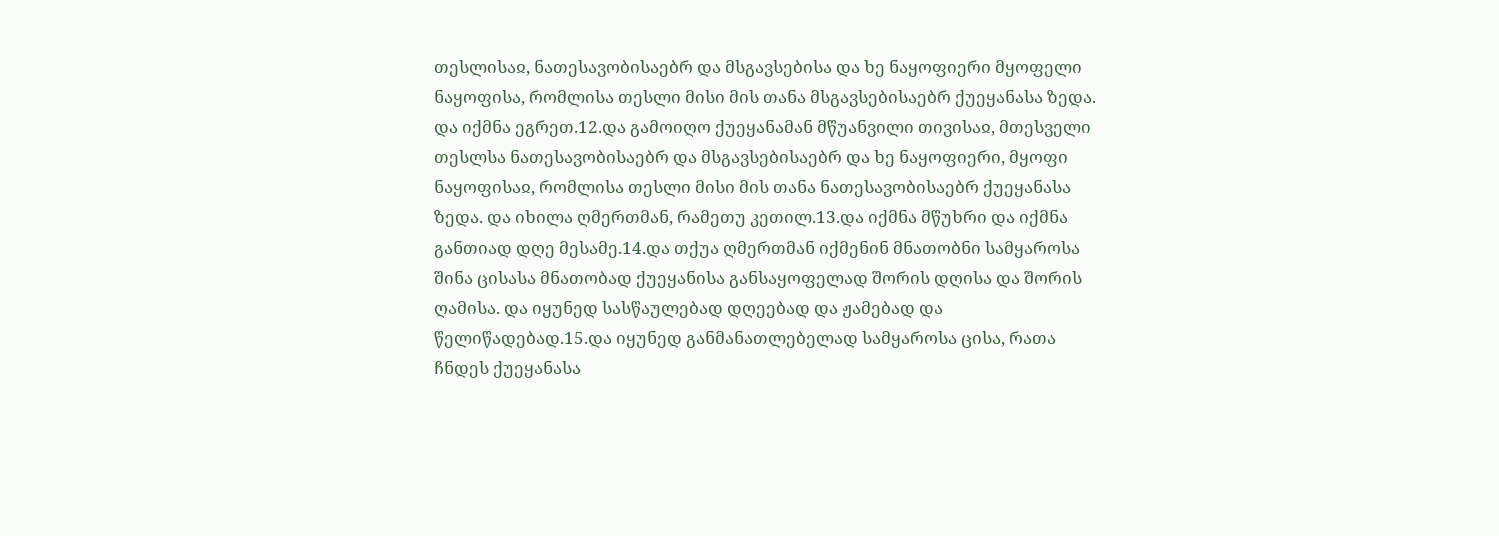თესლისაჲ, ნათესავობისაებრ და მსგავსებისა და ხე ნაყოფიერი მყოფელი ნაყოფისა, რომლისა თესლი მისი მის თანა მსგავსებისაებრ ქუეყანასა ზედა. და იქმნა ეგრეთ.12.და გამოიღო ქუეყანამან მწუანვილი თივისაჲ, მთესველი თესლსა ნათესავობისაებრ და მსგავსებისაებრ და ხე ნაყოფიერი, მყოფი ნაყოფისაჲ, რომლისა თესლი მისი მის თანა ნათესავობისაებრ ქუეყანასა ზედა. და იხილა ღმერთმან, რამეთუ კეთილ.13.და იქმნა მწუხრი და იქმნა განთიად დღე მესამე.14.და თქუა ღმერთმან იქმენინ მნათობნი სამყაროსა შინა ცისასა მნათობად ქუეყანისა განსაყოფელად შორის დღისა და შორის ღამისა. და იყუნედ სასწაულებად დღეებად და ჟამებად და წელიწადებად.15.და იყუნედ განმანათლებელად სამყაროსა ცისა, რათა ჩნდეს ქუეყანასა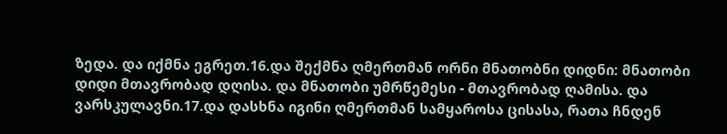ზედა. და იქმნა ეგრეთ.16.და შექმნა ღმერთმან ორნი მნათობნი დიდნი: მნათობი დიდი მთავრობად დღისა. და მნათობი უმრწემესი - მთავრობად ღამისა. და ვარსკულავნი.17.და დასხნა იგინი ღმერთმან სამყაროსა ცისასა, რათა ჩნდენ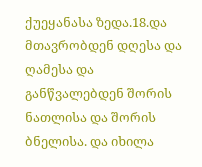ქუეყანასა ზედა.18.და მთავრობდენ დღესა და ღამესა და განწვალებდენ შორის ნათლისა და შორის ბნელისა. და იხილა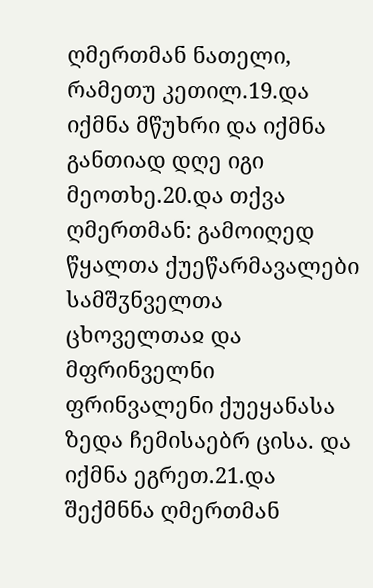ღმერთმან ნათელი, რამეთუ კეთილ.19.და იქმნა მწუხრი და იქმნა განთიად დღე იგი მეოთხე.20.და თქვა ღმერთმან: გამოიღედ წყალთა ქუეწარმავალები სამშჳნველთა ცხოველთაჲ და მფრინველნი ფრინვალენი ქუეყანასა ზედა ჩემისაებრ ცისა. და იქმნა ეგრეთ.21.და შექმნნა ღმერთმან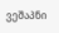ვეშაპნი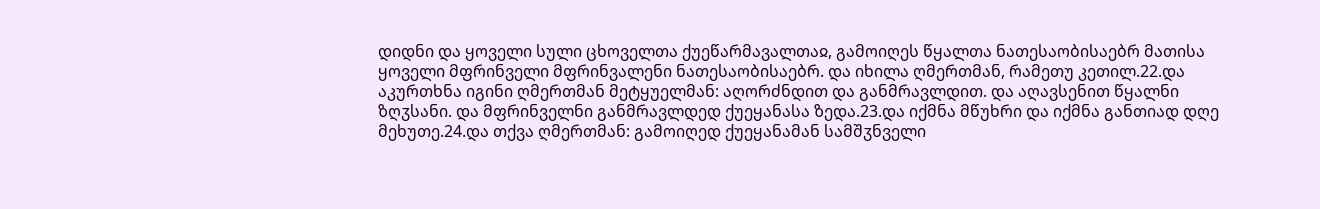დიდნი და ყოველი სული ცხოველთა ქუეწარმავალთაჲ, გამოიღეს წყალთა ნათესაობისაებრ მათისა ყოველი მფრინველი მფრინვალენი ნათესაობისაებრ. და იხილა ღმერთმან, რამეთუ კეთილ.22.და აკურთხნა იგინი ღმერთმან მეტყუელმან: აღორძნდით და განმრავლდით. და აღავსენით წყალნი ზღჳსანი. და მფრინველნი განმრავლდედ ქუეყანასა ზედა.23.და იქმნა მწუხრი და იქმნა განთიად დღე მეხუთე.24.და თქვა ღმერთმან: გამოიღედ ქუეყანამან სამშჳნველი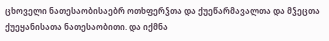ცხოველი ნათესაობისაებრ ოთხფერჴთა და ქუეწარმავალთა და მჴეცთა ქუეყანისათა ნათესაობითი. და იქმნა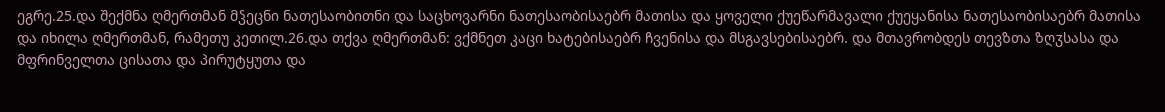ეგრე.25.და შექმნა ღმერთმან მჴეცნი ნათესაობითნი და საცხოვარნი ნათესაობისაებრ მათისა და ყოველი ქუეწარმავალი ქუეყანისა ნათესაობისაებრ მათისა და იხილა ღმერთმან, რამეთუ კეთილ.26.და თქვა ღმერთმან: ვქმნეთ კაცი ხატებისაებრ ჩვენისა და მსგავსებისაებრ. და მთავრობდეს თევზთა ზღჳსასა და მფრინველთა ცისათა და პირუტყუთა და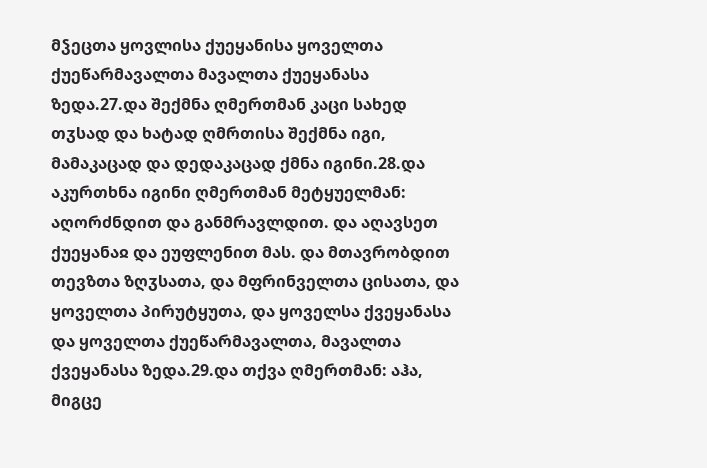მჴეცთა ყოვლისა ქუეყანისა ყოველთა ქუეწარმავალთა მავალთა ქუეყანასა ზედა.27.და შექმნა ღმერთმან კაცი სახედ თჳსად და ხატად ღმრთისა შექმნა იგი, მამაკაცად და დედაკაცად ქმნა იგინი.28.და აკურთხნა იგინი ღმერთმან მეტყუელმან: აღორძნდით და განმრავლდით. და აღავსეთ ქუეყანაჲ და ეუფლენით მას. და მთავრობდით თევზთა ზღჳსათა, და მფრინველთა ცისათა, და ყოველთა პირუტყუთა, და ყოველსა ქვეყანასა და ყოველთა ქუეწარმავალთა, მავალთა ქვეყანასა ზედა.29.და თქვა ღმერთმან: აჰა, მიგცე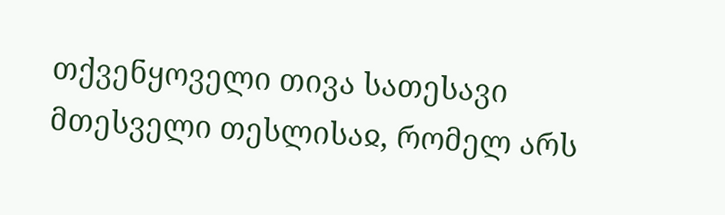თქვენყოველი თივა სათესავი მთესველი თესლისაჲ, რომელ არს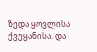ზედა ყოვლისა ქვეყანისა. და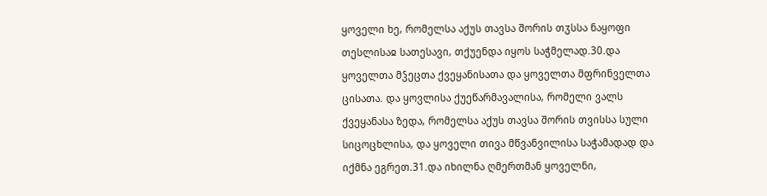ყოველი ხე, რომელსა აქუს თავსა შორის თჳსსა ნაყოფი თესლისაჲ სათესავი, თქუენდა იყოს საჭმელად.30.და ყოველთა მჴეცთა ქვეყანისათა და ყოველთა მფრინველთა ცისათა. და ყოვლისა ქუეწარმავალისა, რომელი ვალს ქვეყანასა ზედა, რომელსა აქუს თავსა შორის თვისსა სული სიცოცხლისა, და ყოველი თივა მწვანვილისა საჭამადად და იქმნა ეგრეთ.31.და იხილნა ღმერთმან ყოველნი,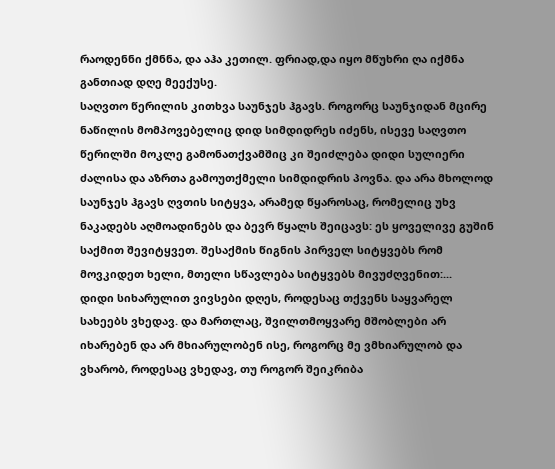რაოდენნი ქმნნა, და აჰა კეთილ. ფრიად,და იყო მწუხრი ღა იქმნა განთიად დღე მეექუსე.
საღვთო წერილის კითხვა საუნჯეს ჰგავს. როგორც საუნჯიდან მცირე ნაწილის მომპოვებელიც დიდ სიმდიდრეს იძენს, ისევე საღვთო წერილში მოკლე გამონათქვამშიც კი შეიძლება დიდი სულიერი ძალისა და აზრთა გამოუთქმელი სიმდიდრის პოვნა. და არა მხოლოდ საუნჯეს ჰგავს ღვთის სიტყვა, არამედ წყაროსაც, რომელიც უხვ ნაკადებს აღმოადინებს და ბევრ წყალს შეიცავს: ეს ყოველივე გუშინ საქმით შევიტყვეთ. შესაქმის წიგნის პირველ სიტყვებს რომ მოვკიდეთ ხელი, მთელი სწავლება სიტყვებს მივუძღვენით:...
დიდი სიხარულით ვივსები დღეს, როდესაც თქვენს საყვარელ სახეებს ვხედავ. და მართლაც, შვილთმოყვარე მშობლები არ იხარებენ და არ მხიარულობენ ისე, როგორც მე ვმხიარულობ და ვხარობ, როდესაც ვხედავ, თუ როგორ შეიკრიბა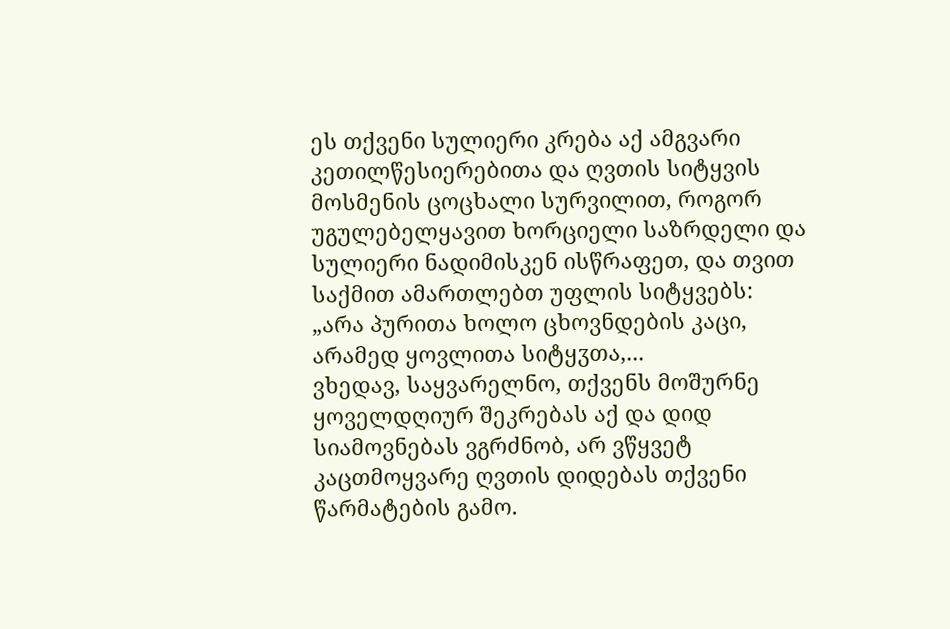ეს თქვენი სულიერი კრება აქ ამგვარი კეთილწესიერებითა და ღვთის სიტყვის მოსმენის ცოცხალი სურვილით, როგორ უგულებელყავით ხორციელი საზრდელი და სულიერი ნადიმისკენ ისწრაფეთ, და თვით საქმით ამართლებთ უფლის სიტყვებს: „არა პურითა ხოლო ცხოვნდების კაცი, არამედ ყოვლითა სიტყჳთა,...
ვხედავ, საყვარელნო, თქვენს მოშურნე ყოველდღიურ შეკრებას აქ და დიდ სიამოვნებას ვგრძნობ, არ ვწყვეტ კაცთმოყვარე ღვთის დიდებას თქვენი წარმატების გამო.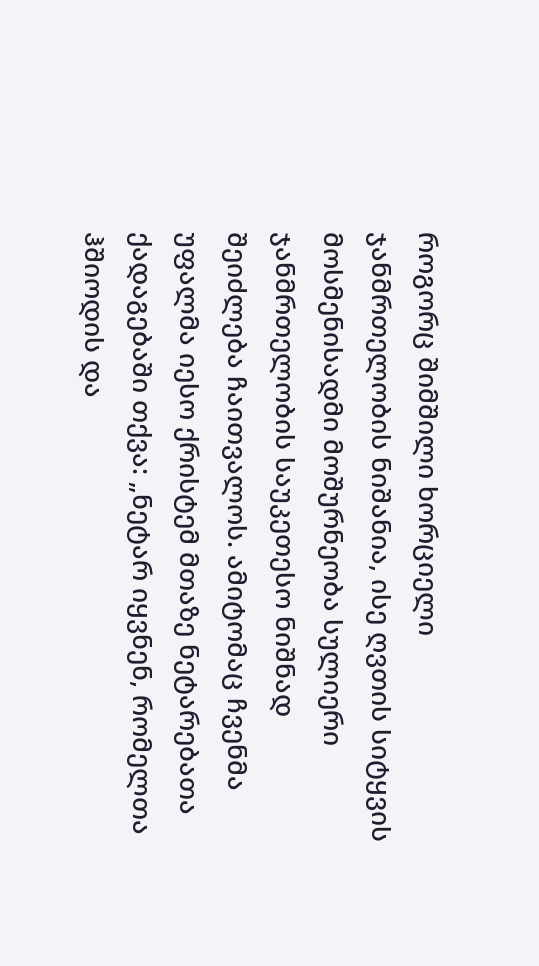როგორც შიმშილი ხორციელი ჯანმრთელობის ნიშანია, ისე ღვთის სიტყვის მოსმენისადმი მოშურნეობა სულიერი ჯანმრთელობის საუკეთესო ნიშნად შეიძლება ჩაითვალოს. ამიტომაც ჩვენმა უფალმა იესო ქრისტემ მთაზე ნეტარებათა ქადაგებაში თქვა: „ნეტარ იყვნენ, რომელთა ჰშიოდის და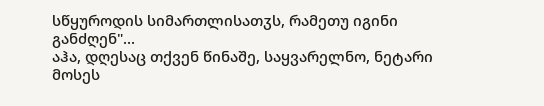სწყუროდის სიმართლისათჳს, რამეთუ იგინი განძღენ"...
აჰა, დღესაც თქვენ წინაშე, საყვარელნო, ნეტარი მოსეს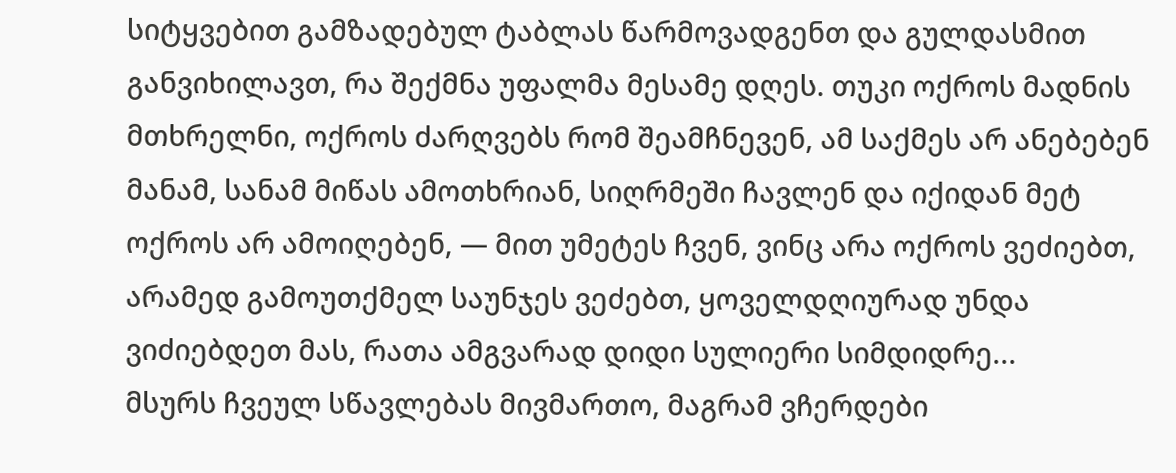სიტყვებით გამზადებულ ტაბლას წარმოვადგენთ და გულდასმით განვიხილავთ, რა შექმნა უფალმა მესამე დღეს. თუკი ოქროს მადნის მთხრელნი, ოქროს ძარღვებს რომ შეამჩნევენ, ამ საქმეს არ ანებებენ მანამ, სანამ მიწას ამოთხრიან, სიღრმეში ჩავლენ და იქიდან მეტ ოქროს არ ამოიღებენ, — მით უმეტეს ჩვენ, ვინც არა ოქროს ვეძიებთ, არამედ გამოუთქმელ საუნჯეს ვეძებთ, ყოველდღიურად უნდა ვიძიებდეთ მას, რათა ამგვარად დიდი სულიერი სიმდიდრე...
მსურს ჩვეულ სწავლებას მივმართო, მაგრამ ვჩერდები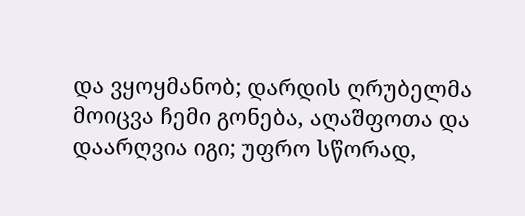და ვყოყმანობ; დარდის ღრუბელმა მოიცვა ჩემი გონება, აღაშფოთა და დაარღვია იგი; უფრო სწორად,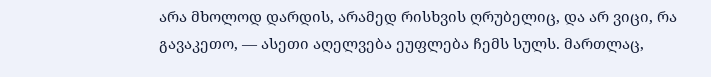არა მხოლოდ დარდის, არამედ რისხვის ღრუბელიც, და არ ვიცი, რა გავაკეთო, — ასეთი აღელვება ეუფლება ჩემს სულს. მართლაც,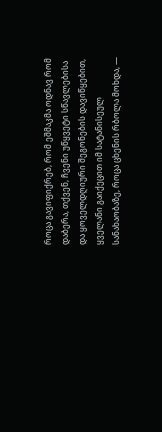როცა გავიფიქრებ, რომ ეშმაკმა ოდნავ რომ დაბერა, თქვენ, ჩვენი უწყვეტი სწავლებისა და ყოველდღიური შეგონების დავიწყებით, ყველანი გაიქეცით იმ სატანისეულ სანახაობაზე, როცა ცხენის რბოლა მოხდა, —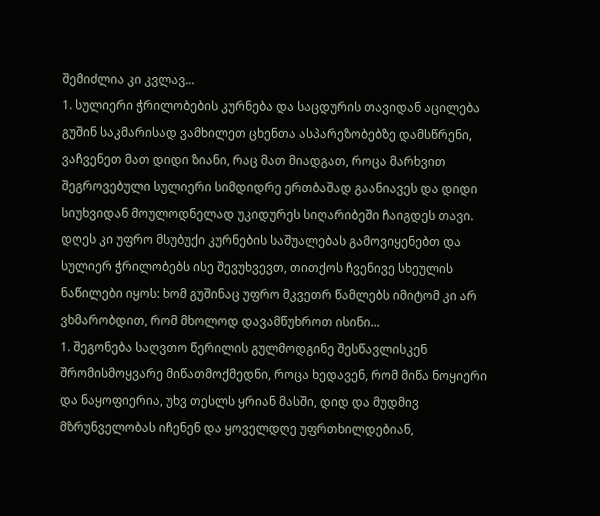შემიძლია კი კვლავ...
1. სულიერი ჭრილობების კურნება და საცდურის თავიდან აცილება
გუშინ საკმარისად ვამხილეთ ცხენთა ასპარეზობებზე დამსწრენი, ვაჩვენეთ მათ დიდი ზიანი, რაც მათ მიადგათ, როცა მარხვით შეგროვებული სულიერი სიმდიდრე ერთბაშად გაანიავეს და დიდი სიუხვიდან მოულოდნელად უკიდურეს სიღარიბეში ჩაიგდეს თავი. დღეს კი უფრო მსუბუქი კურნების საშუალებას გამოვიყენებთ და სულიერ ჭრილობებს ისე შევუხვევთ, თითქოს ჩვენივე სხეულის ნაწილები იყოს: ხომ გუშინაც უფრო მკვეთრ წამლებს იმიტომ კი არ ვხმარობდით, რომ მხოლოდ დავამწუხროთ ისინი...
1. შეგონება საღვთო წერილის გულმოდგინე შესწავლისკენ
შრომისმოყვარე მიწათმოქმედნი, როცა ხედავენ, რომ მიწა ნოყიერი და ნაყოფიერია, უხვ თესლს ყრიან მასში, დიდ და მუდმივ მზრუნველობას იჩენენ და ყოველდღე უფრთხილდებიან,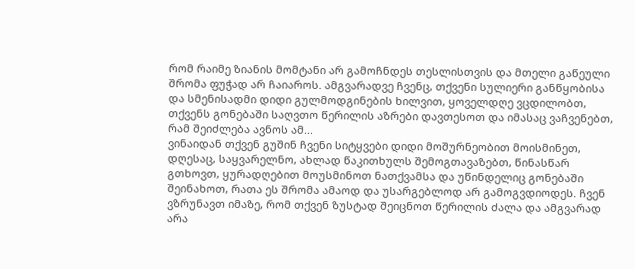რომ რაიმე ზიანის მომტანი არ გამოჩნდეს თესლისთვის და მთელი გაწეული შრომა ფუჭად არ ჩაიაროს. ამგვარადვე ჩვენც, თქვენი სულიერი განწყობისა და სმენისადმი დიდი გულმოდგინების ხილვით, ყოველდღე ვცდილობთ, თქვენს გონებაში საღვთო წერილის აზრები დავთესოთ და იმასაც ვაჩვენებთ, რამ შეიძლება ავნოს ამ...
ვინაიდან თქვენ გუშინ ჩვენი სიტყვები დიდი მოშურნეობით მოისმინეთ, დღესაც, საყვარელნო, ახლად წაკითხულს შემოგთავაზებთ, წინასწარ გთხოვთ, ყურადღებით მოუსმინოთ ნათქვამსა და უწინდელიც გონებაში შეინახოთ, რათა ეს შრომა ამაოდ და უსარგებლოდ არ გამოგვდიოდეს. ჩვენ ვზრუნავთ იმაზე, რომ თქვენ ზუსტად შეიცნოთ წერილის ძალა და ამგვარად არა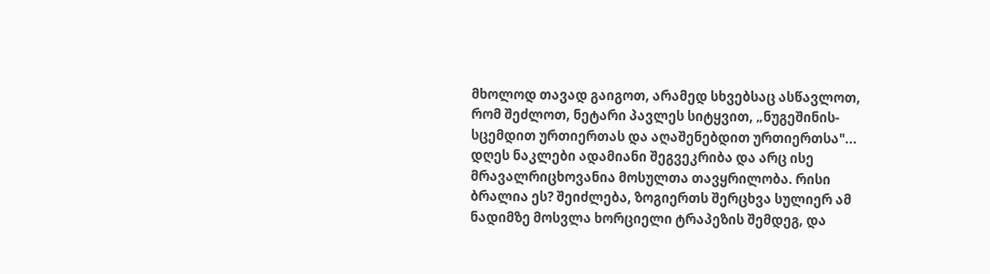მხოლოდ თავად გაიგოთ, არამედ სხვებსაც ასწავლოთ, რომ შეძლოთ, ნეტარი პავლეს სიტყვით, „ნუგეშინის-სცემდით ურთიერთას და აღაშენებდით ურთიერთსა"...
დღეს ნაკლები ადამიანი შეგვეკრიბა და არც ისე მრავალრიცხოვანია მოსულთა თავყრილობა. რისი ბრალია ეს? შეიძლება, ზოგიერთს შერცხვა სულიერ ამ ნადიმზე მოსვლა ხორციელი ტრაპეზის შემდეგ, და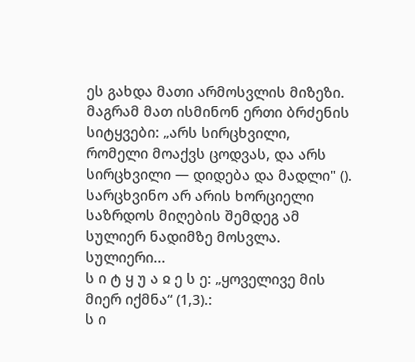ეს გახდა მათი არმოსვლის მიზეზი. მაგრამ მათ ისმინონ ერთი ბრძენის სიტყვები: „არს სირცხვილი, რომელი მოაქვს ცოდვას, და არს სირცხვილი — დიდება და მადლი" (). სარცხვინო არ არის ხორციელი საზრდოს მიღების შემდეგ ამ სულიერ ნადიმზე მოსვლა. სულიერი...
ს ი ტ ყ უ ა ჲ ე ს ე: „ყოველივე მის მიერ იქმნა“ (1,3).:
ს ი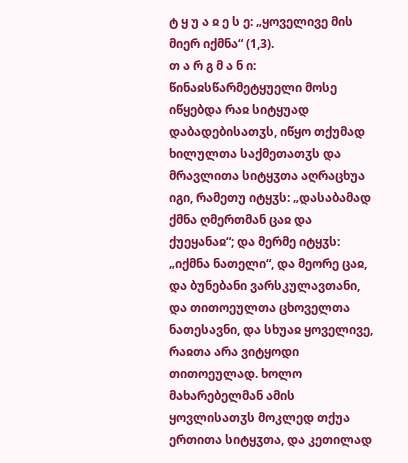ტ ყ უ ა ჲ ე ს ე: „ყოველივე მის მიერ იქმნა“ (1,3).
თ ა რ გ მ ა ნ ი: წინაჲსწარმეტყუელი მოსე იწყებდა რაჲ სიტყუად დაბადებისათჳს, იწყო თქუმად ხილულთა საქმეთათჳს და მრავლითა სიტყჳთა აღრაცხუა იგი, რამეთუ იტყჳს: „დასაბამად ქმნა ღმერთმან ცაჲ და ქუეყანაჲ“; და მერმე იტყჳს: „იქმნა ნათელი“, და მეორე ცაჲ, და ბუნებანი ვარსკულავთანი, და თითოეულთა ცხოველთა ნათესავნი, და სხუაჲ ყოველივე, რაჲთა არა ვიტყოდი თითოეულად. ხოლო მახარებელმან ამის ყოვლისათჳს მოკლედ თქუა ერთითა სიტყჳთა, და კეთილად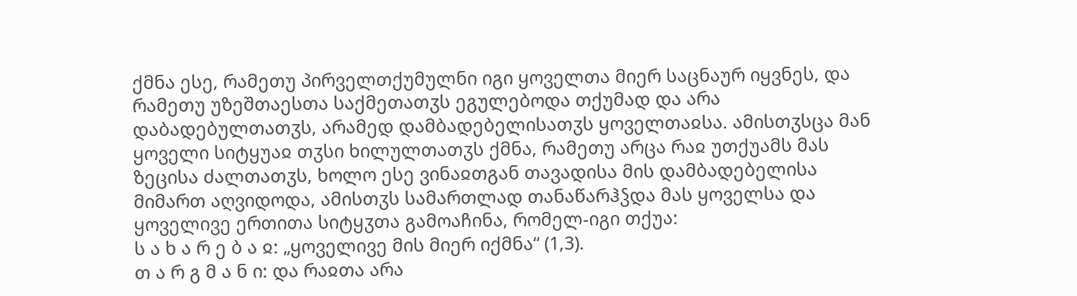ქმნა ესე, რამეთუ პირველთქუმულნი იგი ყოველთა მიერ საცნაურ იყვნეს, და რამეთუ უზეშთაესთა საქმეთათჳს ეგულებოდა თქუმად და არა დაბადებულთათჳს, არამედ დამბადებელისათჳს ყოველთაჲსა. ამისთჳსცა მან ყოველი სიტყუაჲ თჳსი ხილულთათჳს ქმნა, რამეთუ არცა რაჲ უთქუამს მას ზეცისა ძალთათჳს, ხოლო ესე ვინაჲთგან თავადისა მის დამბადებელისა მიმართ აღვიდოდა, ამისთჳს სამართლად თანაწარჰჴდა მას ყოველსა და ყოველივე ერთითა სიტყჳთა გამოაჩინა, რომელ-იგი თქუა:
ს ა ხ ა რ ე ბ ა ჲ: „ყოველივე მის მიერ იქმნა“ (1,3).
თ ა რ გ მ ა ნ ი: და რაჲთა არა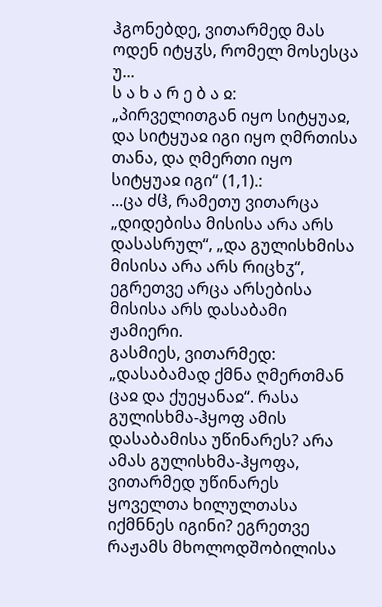ჰგონებდე, ვითარმედ მას ოდენ იტყჳს, რომელ მოსესცა უ...
ს ა ხ ა რ ე ბ ა ჲ: „პირველითგან იყო სიტყუაჲ, და სიტყუაჲ იგი იყო ღმრთისა თანა, და ღმერთი იყო სიტყუაჲ იგი“ (1,1).:
...ცა ძჱ, რამეთუ ვითარცა „დიდებისა მისისა არა არს დასასრულ“, „და გულისხმისა მისისა არა არს რიცხჳ“, ეგრეთვე არცა არსებისა მისისა არს დასაბამი ჟამიერი.
გასმიეს, ვითარმედ: „დასაბამად ქმნა ღმერთმან ცაჲ და ქუეყანაჲ“. რასა გულისხმა-ჰყოფ ამის დასაბამისა უწინარეს? არა ამას გულისხმა-ჰყოფა, ვითარმედ უწინარეს ყოველთა ხილულთასა იქმნნეს იგინი? ეგრეთვე რაჟამს მხოლოდშობილისა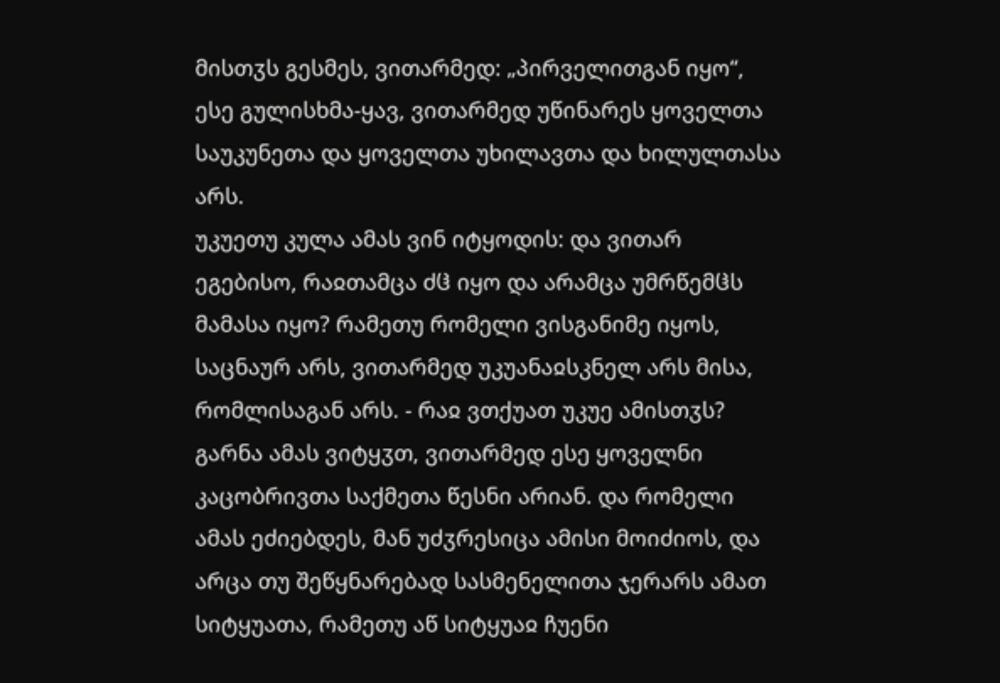მისთჳს გესმეს, ვითარმედ: „პირველითგან იყო“, ესე გულისხმა-ყავ, ვითარმედ უწინარეს ყოველთა საუკუნეთა და ყოველთა უხილავთა და ხილულთასა არს.
უკუეთუ კულა ამას ვინ იტყოდის: და ვითარ ეგებისო, რაჲთამცა ძჱ იყო და არამცა უმრწემჱს მამასა იყო? რამეთუ რომელი ვისგანიმე იყოს, საცნაურ არს, ვითარმედ უკუანაჲსკნელ არს მისა, რომლისაგან არს. - რაჲ ვთქუათ უკუე ამისთჳს? გარნა ამას ვიტყჳთ, ვითარმედ ესე ყოველნი კაცობრივთა საქმეთა წესნი არიან. და რომელი ამას ეძიებდეს, მან უძჳრესიცა ამისი მოიძიოს, და არცა თუ შეწყნარებად სასმენელითა ჯერარს ამათ სიტყუათა, რამეთუ აწ სიტყუაჲ ჩუენი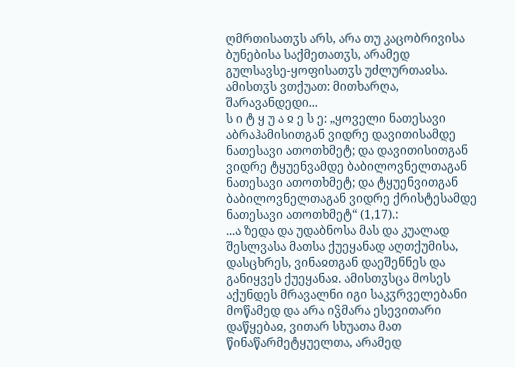ღმრთისათჳს არს, არა თუ კაცობრივისა ბუნებისა საქმეთათჳს, არამედ გულსავსე-ყოფისათჳს უძლურთაჲსა. ამისთჳს ვთქუათ: მითხარღა, შარავანდედი...
ს ი ტ ყ უ ა ჲ ე ს ე: „ყოველი ნათესავი აბრაჰამისითგან ვიდრე დავითისამდე ნათესავი ათოთხმეტ; და დავითისითგან ვიდრე ტყუენვამდე ბაბილოვნელთაგან ნათესავი ათოთხმეტ; და ტყუენვითგან ბაბილოვნელთაგან ვიდრე ქრისტესამდე ნათესავი ათოთხმეტ“ (1,17).:
...ა ზედა და უდაბნოსა მას და კუალად შესლვასა მათსა ქუეყანად აღთქუმისა, დასცხრეს, ვინაჲთგან დაეშენნეს და განიყვეს ქუეყანაჲ. ამისთჳსცა მოსეს აქუნდეს მრავალნი იგი საკჳრველებანი მოწამედ და არა იჴმარა ესევითარი დაწყებაჲ, ვითარ სხუათა მათ წინაწარმეტყუელთა, არამედ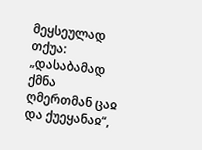მეყსეულად თქუა: „დასაბამად ქმნა ღმერთმან ცაჲ და ქუეყანაჲ“,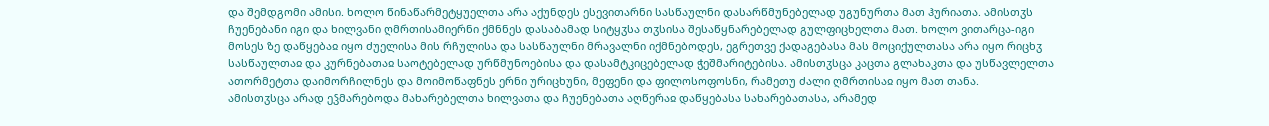და შემდგომი ამისი. ხოლო წინაწარმეტყუელთა არა აქუნდეს ესევითარნი სასწაულნი დასარწმუნებელად უგუნურთა მათ ჰურიათა. ამისთჳს ჩუენებანი იგი და ხილვანი ღმრთისამიერნი ქმნნეს დასაბამად სიტყჳსა თჳსისა შესაწყნარებელად გულფიცხელთა მათ. ხოლო ვითარცა-იგი მოსეს ზე დაწყებაჲ იყო ძუელისა მის რჩულისა და სასწაულნი მრავალნი იქმნებოდეს, ეგრეთვე ქადაგებასა მას მოციქულთასა არა იყო რიცხჳ სასწაულთაჲ და კურნებათაჲ საოტებელად ურწმუნოებისა და დასამტკიცებელად ჭეშმარიტებისა. ამისთჳსცა კაცთა გლახაკთა და უსწავლელთა ათორმეტთა დაიმორჩილნეს და მოიმოწაფნეს ერნი ურიცხუნი, მეფენი და ფილოსოფოსნი, რამეთუ ძალი ღმრთისაჲ იყო მათ თანა.
ამისთჳსცა არად ეჴმარებოდა მახარებელთა ხილვათა და ჩუენებათა აღწერაჲ დაწყებასა სახარებათასა, არამედ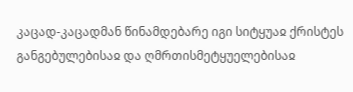კაცად-კაცადმან წინამდებარე იგი სიტყუაჲ ქრისტეს განგებულებისაჲ და ღმრთისმეტყუელებისაჲ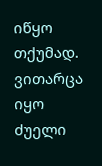იწყო თქუმად. ვითარცა იყო ძუელი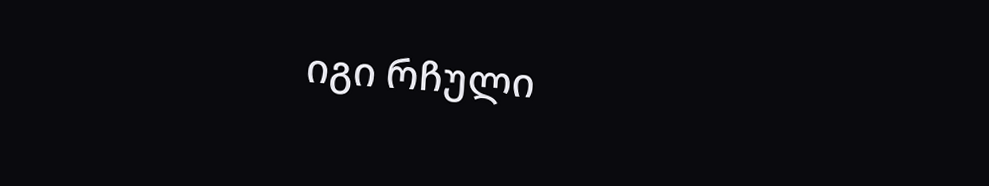იგი რჩული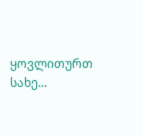ყოვლითურთ სახე...